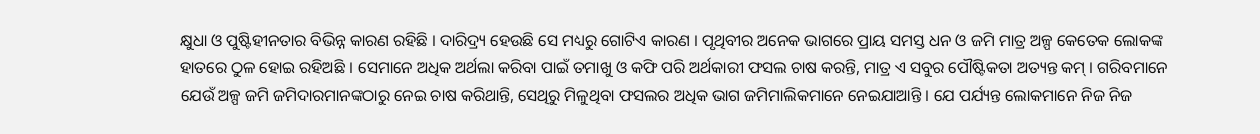କ୍ଷୁଧା ଓ ପୁଷ୍ଟିହୀନତାର ବିଭିନ୍ନ କାରଣ ରହିଛି । ଦାରିଦ୍ର୍ୟ ହେଉଛି ସେ ମଧ୍ୟରୁ ଗୋଟିଏ କାରଣ । ପୃଥିବୀର ଅନେକ ଭାଗରେ ପ୍ରାୟ ସମସ୍ତ ଧନ ଓ ଜମି ମାତ୍ର ଅଳ୍ପ କେତେକ ଲୋକଙ୍କ ହାତରେ ଠୁଳ ହୋଇ ରହିଅଛି । ସେମାନେ ଅଧିକ ଅର୍ଥଲା କରିବା ପାଇଁ ତମାଖୁ ଓ କଫି ପରି ଅର୍ଥକାରୀ ଫସଲ ଚାଷ କରନ୍ତି, ମାତ୍ର ଏ ସବୁର ପୌଷ୍ଟିକତା ଅତ୍ୟନ୍ତ କମ୍ । ଗରିବମାନେ ଯେଉଁ ଅଳ୍ପ ଜମି ଜମିଦାରମାନଙ୍କଠାରୁ ନେଇ ଚାଷ କରିଥାନ୍ତି, ସେଥିରୁ ମିଳୁଥିବା ଫସଲର ଅଧିକ ଭାଗ ଜମିମାଲିକମାନେ ନେଇଯାଆନ୍ତି । ଯେ ପର୍ଯ୍ୟନ୍ତ ଲୋକମାନେ ନିଜ ନିଜ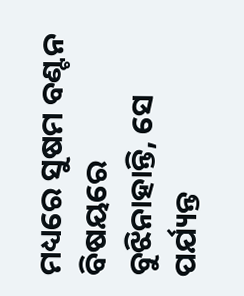ମଧ୍ୟରେ ସୁଷମ ବଣ୍ଟନ ବିଷୟରେ ବୁଝିନାହାନ୍ତି, ସେ ପର୍ଯ୍ୟନ୍ତ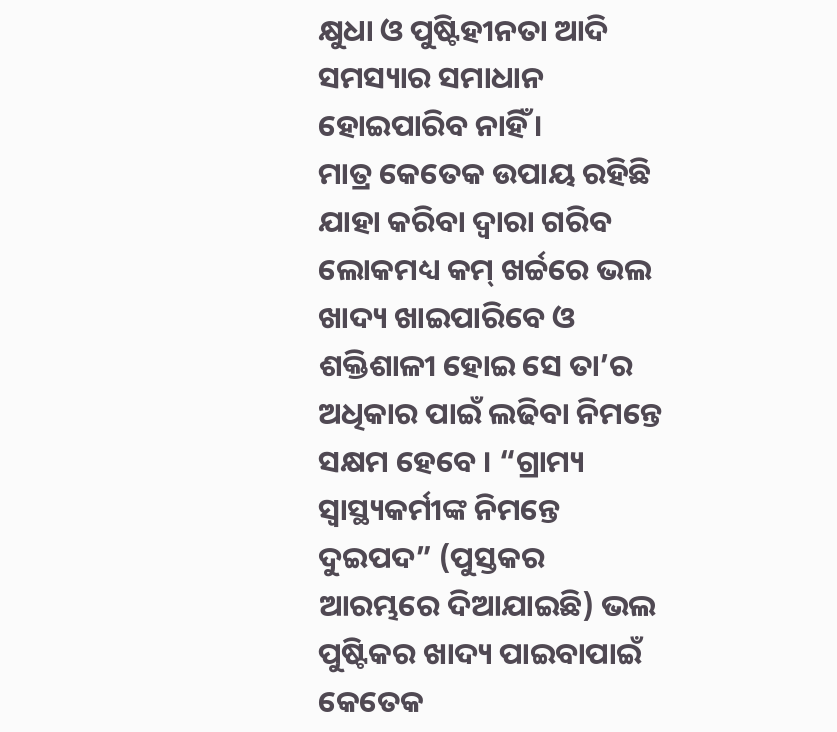କ୍ଷୁଧା ଓ ପୁଷ୍ଟିହୀନତା ଆଦି ସମସ୍ୟାର ସମାଧାନ ହୋଇପାରିବ ନାହିଁ ।
ମାତ୍ର କେତେକ ଉପାୟ ରହିଛି ଯାହା କରିବା ଦ୍ଵାରା ଗରିବ ଲୋକମଧ୍ୟ କମ୍ ଖର୍ଚ୍ଚରେ ଭଲ ଖାଦ୍ୟ ଖାଇପାରିବେ ଓ ଶକ୍ତିଶାଳୀ ହୋଇ ସେ ତା’ର ଅଧିକାର ପାଇଁ ଲଢିବା ନିମନ୍ତେ ସକ୍ଷମ ହେବେ । “ଗ୍ରାମ୍ୟ ସ୍ୱାସ୍ଥ୍ୟକର୍ମୀଙ୍କ ନିମନ୍ତେ ଦୁଇପଦ” (ପୁସ୍ତକର ଆରମ୍ଭରେ ଦିଆଯାଇଛି) ଭଲ ପୁଷ୍ଟିକର ଖାଦ୍ୟ ପାଇବାପାଇଁ କେତେକ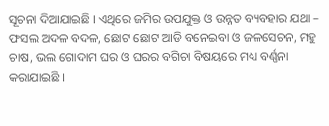ସୂଚନା ଦିଆଯାଇଛି । ଏଥିରେ ଜମିର ଉପଯୁକ୍ତ ଓ ଉନ୍ନତ ବ୍ୟବହାର ଯଥା – ଫସଲ ଅଦଳ ବଦଳ, ଛୋଟ ଛୋଟ ଆଡି ବନେଇବା ଓ ଜଳସେଚନ, ମହୁ ଚାଷ, ଭଲ ଗୋଦାମ ଘର ଓ ଘରର ବଗିଚା ବିଷୟରେ ମଧ୍ୟ ବର୍ଣ୍ଣନା କରାଯାଇଛି ।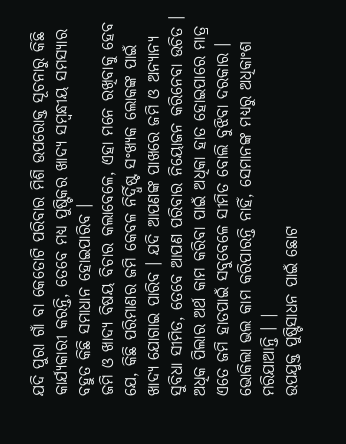ଯଦି ପୁରା ଗାଁ ବା କେତୋଟି ପରିବାର ମିଶି ଉପରୋକ୍ତ ସୂଚନାରୁ କିଛି କାର୍ଯ୍ୟକାରୀ କରନ୍ତି, ତେବେ ମଧ୍ୟ ପୁଷ୍ଟିକର ଖାଦ୍ୟ ସମ୍ବନ୍ଧୀୟ ସମସ୍ୟାର ବହୁତ କିଛି ସମାଧାନ ହୋଇପାରିବ ।
ଜମି ଓ ଖାଦ୍ୟ ବିଷୟ ବିଚାର କଲାବେଳେ, ଏହା ମନେ ରଖିବାକୁ ହେବ ଯେ, କିଛି ପରିମାଣର ଜମି କେବଳ ନିର୍ଦ୍ଧିଷ୍ଟ ସଂଖ୍ୟକ ଲୋକଙ୍କ ପାଇଁ ଖାଦ୍ୟ ଯୋଗାଇ ପାରିବ । ଯଦି ଆପଣଙ୍କ ପାଖରେ ଜମି ଓ ଅନ୍ୟାନ୍ୟ ସୁବିଧା ସୀମିତ, ତେବେ ଆପଣ ପରିବାର ନିୟୋଜନ କରିନେବା ଉଚିତ । ଅଧିକ ପିଲାର ଅର୍ଥ କାମ କରିବା ପାଇଁ ଅଧିକା ହାତ ହୋଇପାରେ ମାତ୍ର ଏତେ ଜମି ହାତପାଇଁ ସବୁବେଳେ ସୀମିତ ବୋଲି ବୁଝିବା ଦରକାର ।
ଭୋକିଲା ଭଲ କାମ କରିପାରନ୍ତି ନାହିଁ, ସେମାନଙ୍କ ମଧ୍ୟରୁ ଅଧିକାଂଶ ମରିଯାଆନ୍ତି । |
ଉପଯୁକ୍ତ ପୁଷ୍ଟିସାଧନ ପାଇଁ ଛୋଟ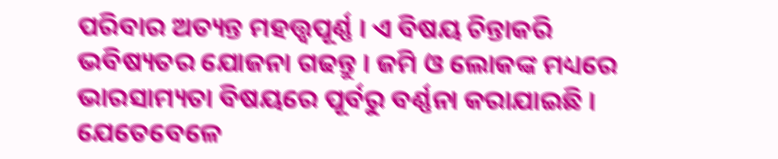ପରିବାର ଅତ୍ୟନ୍ତ ମହତ୍ତ୍ଵପୂର୍ଣ୍ଣ । ଏ ବିଷୟ ଚିନ୍ତାକରି ଭବିଷ୍ୟତର ଯୋଜନା ଗଢନ୍ତୁ । ଜମି ଓ ଲୋକଙ୍କ ମଧ୍ୟରେ ଭାରସାମ୍ୟତା ବିଷୟରେ ପୂର୍ବରୁ ବର୍ଣ୍ଣନା କରାଯାଇଛି ।
ଯେତେବେଳେ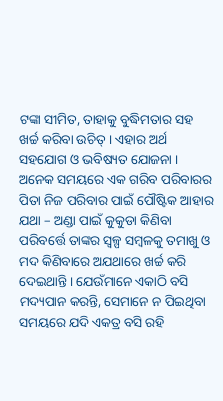ଟଙ୍କା ସୀମିତ, ତାହାକୁ ବୁଦ୍ଧିମତାର ସହ ଖର୍ଚ୍ଚ କରିବା ଉଚିତ୍ । ଏହାର ଅର୍ଥ ସହଯୋଗ ଓ ଭବିଷ୍ୟତ ଯୋଜନା । ଅନେକ ସମୟରେ ଏକ ଗରିବ ପରିବାରର ପିତା ନିଜ ପରିବାର ପାଇଁ ପୌଷ୍ଟିକ ଆହାର ଯଥା – ଅଣ୍ଡା ପାଇଁ କୁକୁଡା କିଣିବା ପରିବର୍ତ୍ତେ ତାଙ୍କର ସ୍ୱଳ୍ପ ସମ୍ବଳକୁ ତମାଖୁ ଓ ମଦ କିଣିବାରେ ଅଯଥାରେ ଖର୍ଚ୍ଚ କରି ଦେଇଥାନ୍ତି । ଯେଉଁମାନେ ଏକାଠି ବସି ମଦ୍ୟପାନ କରନ୍ତି, ସେମାନେ ନ ପିଇଥିବା ସମୟରେ ଯଦି ଏକତ୍ର ବସି ରହି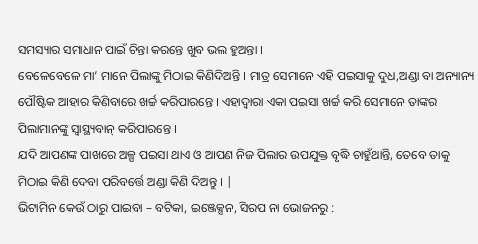ସମସ୍ୟାର ସମାଧାନ ପାଇଁ ଚିନ୍ତା କରନ୍ତେ ଖୁବ ଭଲ ହୁଅନ୍ତା ।
ବେଳେବେଳେ ମା’ ମାନେ ପିଲାଙ୍କୁ ମିଠାଇ କିଣିଦିଅନ୍ତି । ମାତ୍ର ସେମାନେ ଏହି ପଇସାକୁ ଦୁଧ,ଅଣ୍ଡା ବା ଅନ୍ୟାନ୍ୟ ପୌଷ୍ଟିକ ଆହାର କିଣିବାରେ ଖର୍ଚ୍ଚ କରିପାରନ୍ତେ । ଏହାଦ୍ଵାରା ଏକା ପଇସା ଖର୍ଚ୍ଚ କରି ସେମାନେ ତାଙ୍କର ପିଲାମାନଙ୍କୁ ସ୍ୱାସ୍ଥ୍ୟବାନ୍ କରିପାରନ୍ତେ ।
ଯଦି ଆପଣଙ୍କ ପାଖରେ ଅଳ୍ପ ପଇସା ଥାଏ ଓ ଆପଣ ନିଜ ପିଲାର ଉପଯୁକ୍ତ ବୃଦ୍ଧି ଚାହୁଁଥାନ୍ତି, ତେବେ ତାକୁ ମିଠାଇ କିଣି ଦେବା ପରିବର୍ତ୍ତେ ଅଣ୍ଡା କିଣି ଦିଅନ୍ତୁ । |
ଭିଟାମିନ କେଉଁ ଠାରୁ ପାଇବା – ବଟିକା, ଇଞ୍ଜେକ୍ସନ, ସିରପ ନା ଭୋଜନରୁ :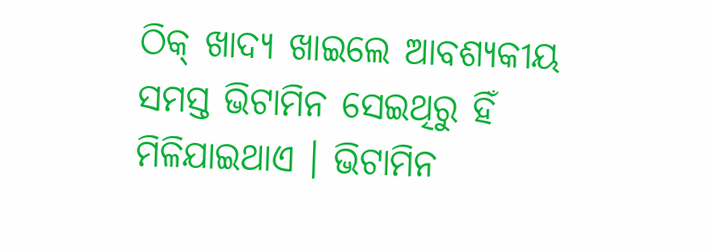ଠିକ୍ ଖାଦ୍ୟ ଖାଇଲେ ଆବଶ୍ୟକୀୟ ସମସ୍ତ ଭିଟାମିନ ସେଇଥିରୁ ହିଁ ମିଳିଯାଇଥାଏ । ଭିଟାମିନ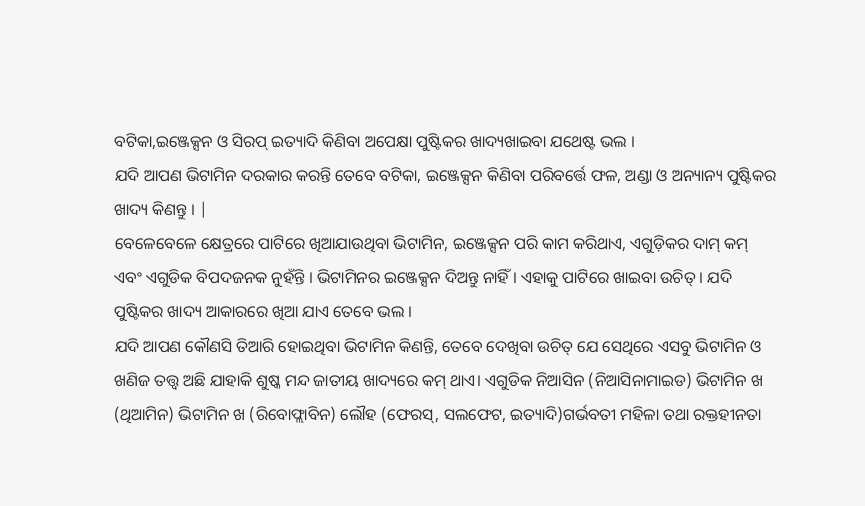ବଟିକା,ଇଞ୍ଜେକ୍ସନ ଓ ସିରପ୍ ଇତ୍ୟାଦି କିଣିବା ଅପେକ୍ଷା ପୁଷ୍ଟିକର ଖାଦ୍ୟଖାଇବା ଯଥେଷ୍ଟ ଭଲ ।
ଯଦି ଆପଣ ଭିଟାମିନ ଦରକାର କରନ୍ତି ତେବେ ବଟିକା, ଇଞ୍ଜେକ୍ସନ କିଣିବା ପରିବର୍ତ୍ତେ ଫଳ, ଅଣ୍ଡା ଓ ଅନ୍ୟାନ୍ୟ ପୁଷ୍ଟିକର ଖାଦ୍ୟ କିଣନ୍ତୁ । |
ବେଳେବେଳେ କ୍ଷେତ୍ରରେ ପାଟିରେ ଖିଆଯାଉଥିବା ଭିଟାମିନ, ଇଞ୍ଜେକ୍ସନ ପରି କାମ କରିଥାଏ, ଏଗୁଡ଼ିକର ଦାମ୍ କମ୍ ଏବଂ ଏଗୁଡିକ ବିପଦଜନକ ନୁହଁନ୍ତି । ଭିଟାମିନର ଇଞ୍ଜେକ୍ସନ ଦିଅନ୍ତୁ ନାହିଁ । ଏହାକୁ ପାଟିରେ ଖାଇବା ଉଚିତ୍ । ଯଦି ପୁଷ୍ଟିକର ଖାଦ୍ୟ ଆକାରରେ ଖିଆ ଯାଏ ତେବେ ଭଲ ।
ଯଦି ଆପଣ କୌଣସି ତିଆରି ହୋଇଥିବା ଭିଟାମିନ କିଣନ୍ତି, ତେବେ ଦେଖିବା ଉଚିତ୍ ଯେ ସେଥିରେ ଏସବୁ ଭିଟାମିନ ଓ ଖଣିଜ ତତ୍ତ୍ଵ ଅଛି ଯାହାକି ଶୁଷ୍କ ମନ୍ଦ ଜାତୀୟ ଖାଦ୍ୟରେ କମ୍ ଥାଏ। ଏଗୁଡିକ ନିଆସିନ (ନିଆସିନାମାଇଡ) ଭିଟାମିନ ଖ (ଥିଆମିନ) ଭିଟାମିନ ଖ (ରିବୋଫ୍ଲାବିନ) ଲୌହ (ଫେରସ୍, ସଲଫେଟ, ଇତ୍ୟାଦି)ଗର୍ଭବତୀ ମହିଳା ତଥା ରକ୍ତହୀନତା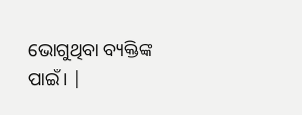ଭୋଗୁଥିବା ବ୍ୟକ୍ତିଙ୍କ ପାଇଁ। |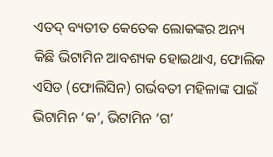ଏତଦ୍ ବ୍ୟତୀତ କେତେକ ଲୋକଙ୍କର ଅନ୍ୟ କିଛି ଭିଟାମିନ ଆବଶ୍ୟକ ହୋଇଥାଏ, ଫୋଲିକ ଏସିଡ (ଫୋଲିସିନ) ଗର୍ଭବତୀ ମହିଳାଙ୍କ ପାଇଁ ଭିଟାମିନ ‘କ’, ଭିଟାମିନ ‘ଗ’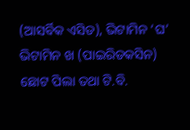(ଆସର୍ବିକ ଏସିଡ), ଭିଟାମିନ ‘ଘ’ ଭିଟାମିନ ଖ (ପାଇରିଡକସିନ) ଛୋଟ ପିଲା ତଥା ଟି.ବି.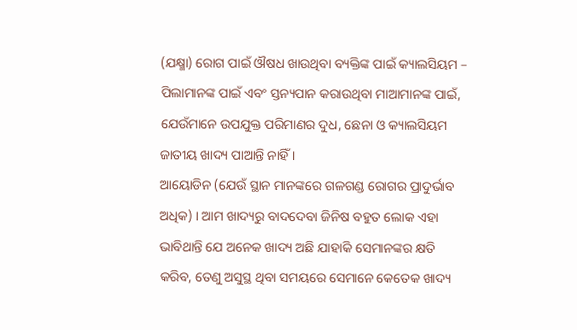(ଯକ୍ଷ୍ମା) ରୋଗ ପାଇଁ ଔଷଧ ଖାଉଥିବା ବ୍ୟକ୍ତିଙ୍କ ପାଇଁ କ୍ୟାଲସିୟମ – ପିଲାମାନଙ୍କ ପାଇଁ ଏବଂ ସ୍ତନ୍ୟପାନ କରାଉଥିବା ମାଆମାନଙ୍କ ପାଇଁ, ଯେଉଁମାନେ ଉପଯୁକ୍ତ ପରିମାଣର ଦୁଧ, ଛେନା ଓ କ୍ୟାଲସିୟମ ଜାତୀୟ ଖାଦ୍ୟ ପାଆନ୍ତି ନାହିଁ ।
ଆୟୋଡିନ (ଯେଉଁ ସ୍ଥାନ ମାନଙ୍କରେ ଗଳଗଣ୍ଡ ରୋଗର ପ୍ରାଦୁର୍ଭାବ ଅଧିକ) । ଆମ ଖାଦ୍ୟରୁ ବାଦଦେବା ଜିନିଷ ବହୁତ ଲୋକ ଏହା ଭାବିଥାନ୍ତି ଯେ ଅନେକ ଖାଦ୍ୟ ଅଛି ଯାହାକି ସେମାନଙ୍କର କ୍ଷତି କରିବ, ତେଣୁ ଅସୁସ୍ଥ ଥିବା ସମୟରେ ସେମାନେ କେତେକ ଖାଦ୍ୟ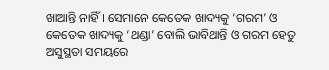ଖାଆନ୍ତି ନାହିଁ । ସେମାନେ କେତେକ ଖାଦ୍ୟକୁ ‘ଗରମ’ ଓ କେତେକ ଖାଦ୍ୟକୁ ‘ଥଣ୍ଡା’ ବୋଲି ଭାବିଥାନ୍ତି ଓ ଗରମ ହେତୁ ଅସୁସ୍ଥତା ସମୟରେ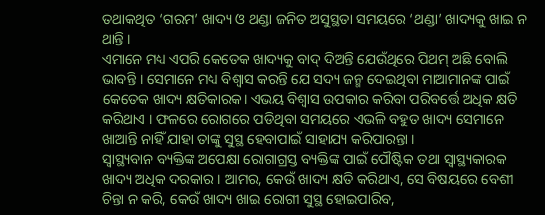ତଥାକଥିତ ‘ଗରମ’ ଖାଦ୍ୟ ଓ ଥଣ୍ଡା ଜନିତ ଅସୁସ୍ଥତା ସମୟରେ ‘ଥଣ୍ଡା’ ଖାଦ୍ୟକୁ ଖାଇ ନ ଥାନ୍ତି ।
ଏମାନେ ମଧ୍ୟ ଏପରି କେତେକ ଖାଦ୍ୟକୁ ବାଦ୍ ଦିଅନ୍ତି ଯେଉଁଥିରେ ପିଥମ୍ ଅଛି ବୋଲି ଭାବନ୍ତି । ସେମାନେ ମଧ୍ୟ ବିଶ୍ଵାସ କରନ୍ତି ଯେ ସଦ୍ୟ ଜନ୍ମ ଦେଇଥିବା ମାଆମାନଙ୍କ ପାଇଁ କେତେକ ଖାଦ୍ୟ କ୍ଷତିକାରକ। ଏଭୟ ବିଶ୍ଵାସ ଉପକାର କରିବା ପରିବର୍ତ୍ତେ ଅଧିକ କ୍ଷତି କରିଥାଏ । ଫଳରେ ରୋଗରେ ପଡିଥିବା ସମୟରେ ଏଭଳି ବହୁତ ଖାଦ୍ୟ ସେମାନେ ଖାଆନ୍ତି ନାହିଁ ଯାହା ତାଙ୍କୁ ସୁସ୍ଥ ହେବାପାଇଁ ସାହାଯ୍ୟ କରିପାରନ୍ତା ।
ସ୍ଵାସ୍ଥ୍ୟବାନ ବ୍ୟକ୍ତିଙ୍କ ଅପେକ୍ଷା ରୋଗାଗ୍ରସ୍ତ ବ୍ୟକ୍ତିଙ୍କ ପାଇଁ ପୌଷ୍ଟିକ ତଥା ସ୍ୱାସ୍ଥ୍ୟକାରକ ଖାଦ୍ୟ ଅଧିକ ଦରକାର । ଆମର, କେଉଁ ଖାଦ୍ୟ କ୍ଷତି କରିଥାଏ, ସେ ବିଷୟରେ ବେଶୀ ଚିନ୍ତା ନ କରି, କେଉଁ ଖାଦ୍ୟ ଖାଇ ରୋଗୀ ସୁସ୍ଥ ହୋଇପାରିବ,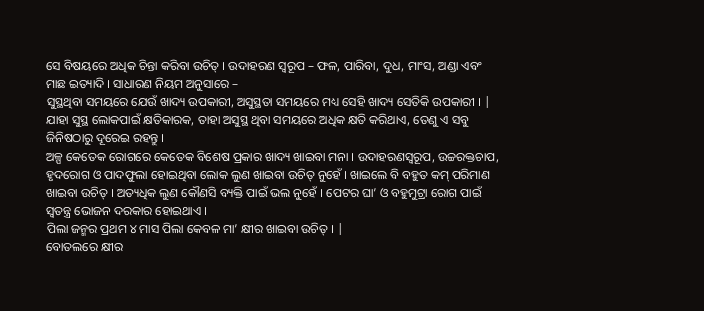ସେ ବିଷୟରେ ଅଧିକ ଚିନ୍ତା କରିବା ଉଚିତ୍ । ଉଦାହରଣ ସ୍ୱରୂପ – ଫଳ, ପାରିବା, ଦୁଧ, ମାଂସ, ଅଣ୍ଡା ଏବଂ ମାଛ ଇତ୍ୟାଦି । ସାଧାରଣ ନିୟମ ଅନୁସାରେ –
ସୁସ୍ଥଥିବା ସମୟରେ ଯେଉଁ ଖାଦ୍ୟ ଉପକାରୀ, ଅସୁସ୍ଥତା ସମୟରେ ମଧ୍ୟ ସେହି ଖାଦ୍ୟ ସେତିକି ଉପକାରୀ । |
ଯାହା ସୁସ୍ଥ ଲୋକପାଇଁ କ୍ଷତିକାରକ, ତାହା ଅସୁସ୍ଥ ଥିବା ସମୟରେ ଅଧିକ କ୍ଷତି କରିଥାଏ, ତେଣୁ ଏ ସବୁ ଜିନିଷଠାରୁ ଦୂରେଇ ରହନ୍ତୁ ।
ଅଳ୍ପ କେତେକ ରୋଗରେ କେତେକ ବିଶେଷ ପ୍ରକାର ଖାଦ୍ୟ ଖାଇବା ମନା । ଉଦାହରଣସ୍ୱରୂପ, ଉଚ୍ଚରକ୍ତଚାପ, ହୃଦରୋଗ ଓ ପାଦଫୁଲା ହୋଇଥିବା ଲୋକ ଲୁଣ ଖାଇବା ଉଚିତ୍ ନୁହେଁ । ଖାଇଲେ ବି ବହୁତ କମ୍ ପରିମାଣ ଖାଇବା ଉଚିତ୍ । ଅତ୍ୟଧିକ ଲୁଣ କୌଣସି ବ୍ୟକ୍ତି ପାଇଁ ଭଲ ନୁହେଁ । ପେଟର ଘା’ ଓ ବହୁମୁଟ୍ରା ରୋଗ ପାଇଁ ସ୍ଵତନ୍ତ୍ର ଭୋଜନ ଦରକାର ହୋଇଥାଏ ।
ପିଲା ଜନ୍ମର ପ୍ରଥମ ୪ ମାସ ପିଲା କେବଳ ମା’ କ୍ଷୀର ଖାଇବା ଉଚିତ୍ । |
ବୋତଲରେ କ୍ଷୀର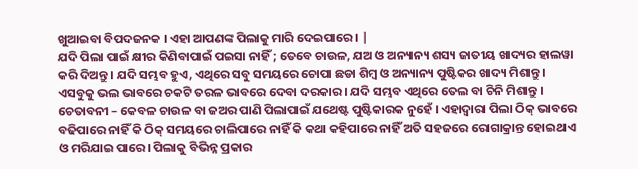ଖୁଆଇବା ବିପଦଜନକ । ଏହା ଆପଣଙ୍କ ପିଲାକୁ ମାରି ଦେଇପାରେ । |
ଯଦି ପିଲା ପାଇଁ କ୍ଷୀର କିଣିବାପାଇଁ ପଇସା ନାହିଁ ; ତେବେ ଚାଉଳ, ଯଅ ଓ ଅନ୍ୟାନ୍ୟ ଶସ୍ୟ ଜାତୀୟ ଖାଦ୍ୟର ହାଲୱା କରି ଦିଅନ୍ତୁ । ଯଦି ସମ୍ଭବ ହୁଏ, ଏଥିରେ ସବୁ ସମୟରେ ଚୋପା ଛଡା ଶିମ୍ବ ଓ ଅନ୍ୟାନ୍ୟ ପୁଷ୍ଟିକର ଖାଦ୍ୟ ମିଶାନ୍ତୁ । ଏସବୁକୁ ଭଲ ଭାବରେ ଚକଟି ତରଳ ଭାବରେ ଦେବା ଦରକାର । ଯଦି ସମ୍ଭବ ଏଥିରେ ତେଲ ବା ଚିନି ମିଶାନ୍ତୁ ।
ଚେତାବନୀ – କେବଳ ଚାଉଳ ବା ଜଅର ପାଣି ପିଲାପାଇଁ ଯଥେଷ୍ଟ ପୁଷ୍ଟିକାରକ ନୁହେଁ । ଏହାଦ୍ଵାରା ପିଲା ଠିକ୍ ଭାବରେ ବଢିପାରେ ନାହିଁ କି ଠିକ୍ ସମୟରେ ଚାଲିପାରେ ନାହିଁ କି କଥା କହିପାରେ ନାହିଁ ଅତି ସହଜରେ ରୋଗାକ୍ରାନ୍ତ ହୋଇଥାଏ ଓ ମରିଯାଇ ପାରେ। ପିଲାକୁ ବିଭିନ୍ନ ପ୍ରକାର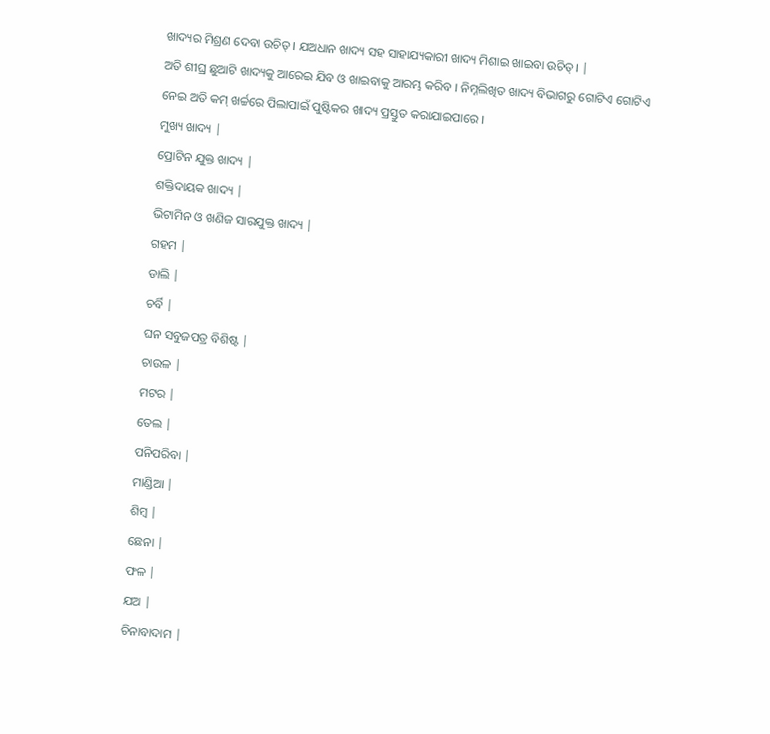ଖାଦ୍ୟର ମିଶ୍ରଣ ଦେବା ଉଚିତ୍ । ଯଅଧାନ ଖାଦ୍ୟ ସହ ସାହାଯ୍ୟକାରୀ ଖାଦ୍ୟ ମିଶାଇ ଖାଇବା ଉଚିତ୍। |
ଅତି ଶୀଘ୍ର ଛୁଆଟି ଖାଦ୍ୟକୁ ଆରେଇ ଯିବ ଓ ଖାଇବାକୁ ଆରମ୍ଭ କରିବ । ନିମ୍ନଲିଖିତ ଖାଦ୍ୟ ବିଭାଗରୁ ଗୋଟିଏ ଗୋଟିଏ ନେଇ ଅତି କମ୍ ଖର୍ଚ୍ଚରେ ପିଲାପାଇଁ ପୁଷ୍ଟିକର ଖାଦ୍ୟ ପ୍ରସ୍ତୁତ କରାଯାଇପାରେ ।
ମୁଖ୍ୟ ଖାଦ୍ୟ |
ପ୍ରୋଟିନ ଯୁକ୍ତ ଖାଦ୍ୟ |
ଶକ୍ତିଦାୟକ ଖାଦ୍ୟ |
ଭିଟାମିନ ଓ ଖଣିଜ ସାରଯୁକ୍ତ ଖାଦ୍ୟ |
ଗହମ |
ଡାଲି |
ଚର୍ବି |
ଘନ ସବୁଜପତ୍ର ବିଶିଷ୍ଟ |
ଚାଉଳ |
ମଟର |
ତେଲ |
ପନିପରିବା |
ମାଣ୍ଡିଆ |
ଶିମ୍ବ |
ଛେନା |
ଫଳ |
ଯଅ |
ଚିନାବାଦାମ |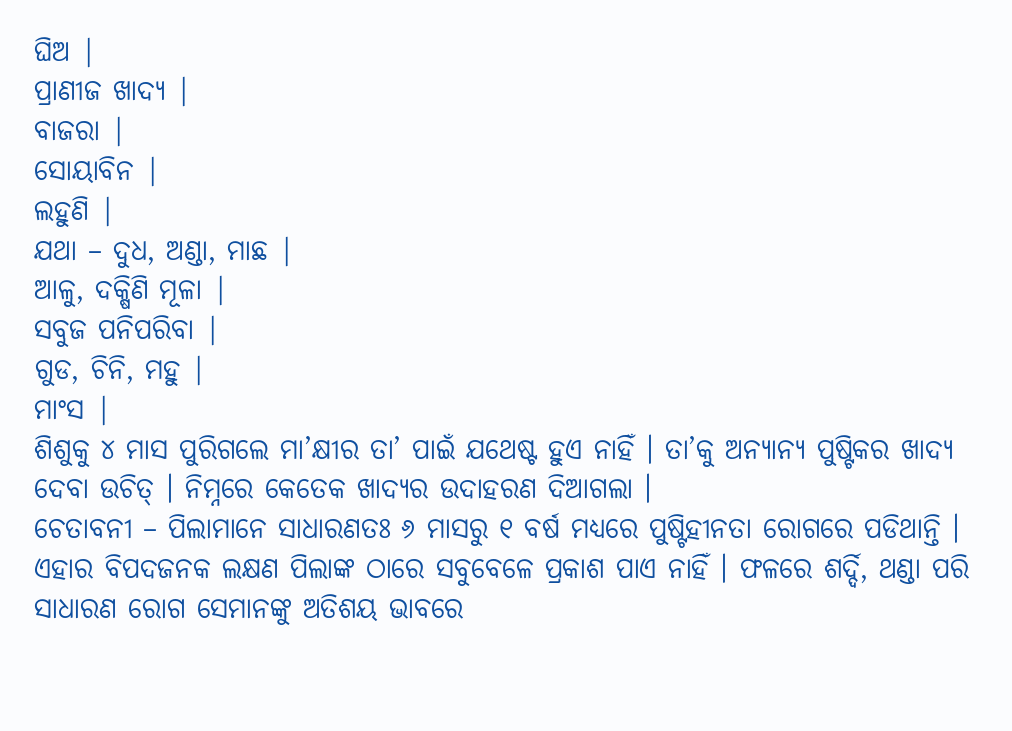ଘିଅ |
ପ୍ରାଣୀଜ ଖାଦ୍ୟ |
ବାଜରା |
ସୋୟାବିନ |
ଲହୁଣି |
ଯଥା – ଦୁଧ, ଅଣ୍ଡା, ମାଛ |
ଆଳୁ, ଦକ୍ଷିଣି ମୂଳା |
ସବୁଜ ପନିପରିବା |
ଗୁଡ, ଚିନି, ମହୁ |
ମାଂସ |
ଶିଶୁକୁ ୪ ମାସ ପୁରିଗଲେ ମା’କ୍ଷୀର ତା’ ପାଇଁ ଯଥେଷ୍ଟ ହୁଏ ନାହିଁ । ତା’କୁ ଅନ୍ୟାନ୍ୟ ପୁଷ୍ଟିକର ଖାଦ୍ୟ ଦେବା ଉଚିତ୍ । ନିମ୍ନରେ କେତେକ ଖାଦ୍ୟର ଉଦାହରଣ ଦିଆଗଲା ।
ଚେତାବନୀ – ପିଲାମାନେ ସାଧାରଣତଃ ୬ ମାସରୁ ୧ ବର୍ଷ ମଧ୍ୟରେ ପୁଷ୍ଟିହୀନତା ରୋଗରେ ପଡିଥାନ୍ତି । ଏହାର ବିପଦଜନକ ଲକ୍ଷଣ ପିଲାଙ୍କ ଠାରେ ସବୁବେଳେ ପ୍ରକାଶ ପାଏ ନାହିଁ । ଫଳରେ ଶର୍ଦ୍ଦି, ଥଣ୍ଡା ପରି ସାଧାରଣ ରୋଗ ସେମାନଙ୍କୁ ଅତିଶୟ ଭାବରେ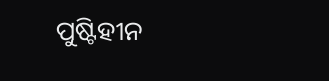ପୁଷ୍ଟିହୀନ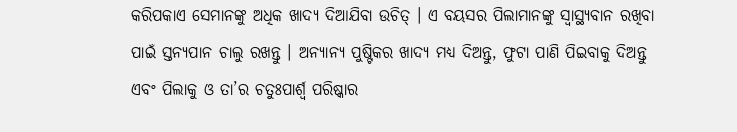କରିପକାଏ ସେମାନଙ୍କୁ ଅଧିକ ଖାଦ୍ୟ ଦିଆଯିବା ଉଚିତ୍ । ଏ ବୟସର ପିଲାମାନଙ୍କୁ ସ୍ୱାସ୍ଥ୍ୟବାନ ରଖିବା ପାଇଁ ସ୍ତନ୍ୟପାନ ଚାଲୁ ରଖନ୍ତୁ । ଅନ୍ୟାନ୍ୟ ପୁଷ୍ଟିକର ଖାଦ୍ୟ ମଧ୍ୟ ଦିଅନ୍ତୁ, ଫୁଟା ପାଣି ପିଇବାକୁ ଦିଅନ୍ତୁ ଏବଂ ପିଲାକୁ ଓ ତା’ର ଚତୁଃପାର୍ଶ୍ଵ ପରିଷ୍କାର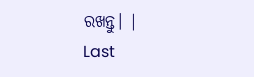ରଖନ୍ତୁ। |
Last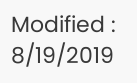Modified : 8/19/2019